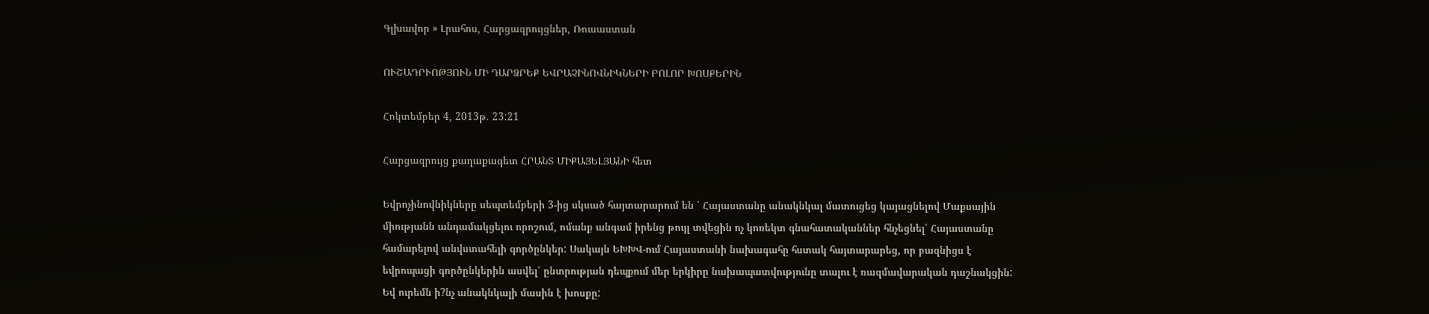Գլխավոր » Լրահոս, Հարցազրույցներ, Ռուսաստան

ՈՒՇԱԴՐՒՈԹՅՈՒՆ ՄԻ ԴԱՐՁՐԵՔ ԵՎՐԱՉԻՆՈՎՆԻԿՆԵՐԻ ԲՈԼՈՐ ԽՈՍՔԵՐԻՆ

Հոկտեմբեր 4, 2013թ. 23:21

Հարցազրույց քաղաքագետ ՀՐԱՆՏ ՄԻՔԱՅԵԼՅԱՆԻ հետ

Եվրոչինովնիկները սեպտեմբերի 3-ից սկսած հայտարարում են ՝ Հայաստանը անակնկալ մատուցեց կայացնելով Մաքսային միությանն անդամակցելու որոշում, ոմանք անգամ իրենց թույլ տվեցին ոչ կոռեկտ գնահատականներ հնչեցնել՝ Հայաստանը համարելով անվստահելի գործընկեր: Սակայն ԵԽԽՎ-ում Հայաստանի նախագահը հստակ հայտարարեց, որ բազնիցս է եվրոպացի գործընկերին ասվել՝ ընտրության դեպքում մեր երկիրը նախապատվությունը տալու է ռազմավարական դաշնակցին: Եվ ուրեմն ի?նչ անակնկալի մասին է խոսքը: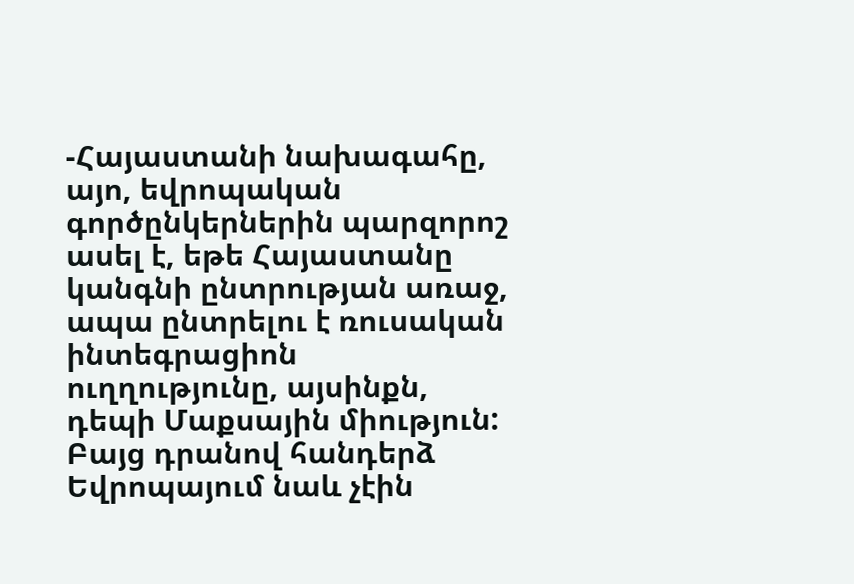-Հայաստանի նախագահը, այո, եվրոպական գործընկերներին պարզորոշ ասել է, եթե Հայաստանը կանգնի ընտրության առաջ, ապա ընտրելու է ռուսական ինտեգրացիոն ուղղությունը, այսինքն, դեպի Մաքսային միություն: Բայց դրանով հանդերձ Եվրոպայում նաև չէին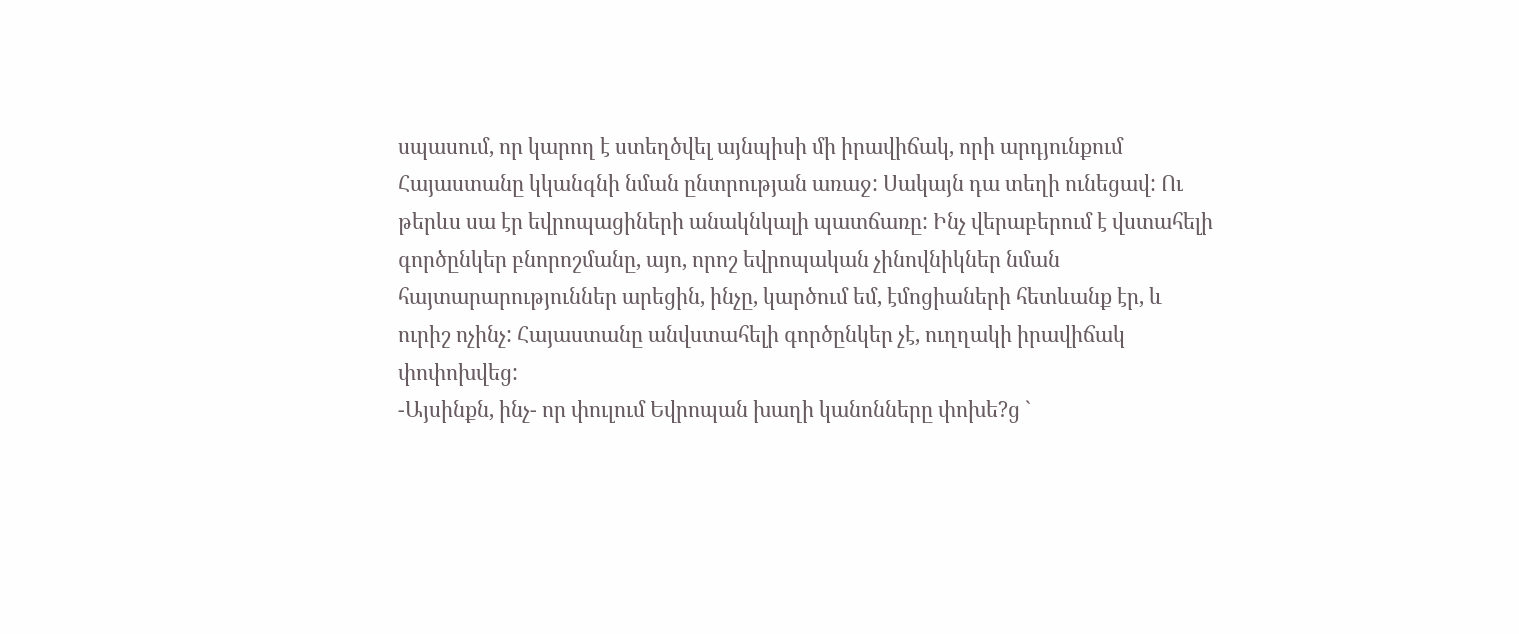սպասում, որ կարող է ստեղծվել այնպիսի մի իրավիճակ, որի արդյունքում Հայաստանը կկանգնի նման ընտրության առաջ: Սակայն դա տեղի ունեցավ: Ու թերևս սա էր եվրոպացիների անակնկալի պատճառը: Ինչ վերաբերում է վստահելի գործընկեր բնորոշմանը, այո, որոշ եվրոպական չինովնիկներ նման հայտարարություններ արեցին, ինչը, կարծում եմ, էմոցիաների հետևանք էր, և ուրիշ ոչինչ: Հայաստանը անվստահելի գործընկեր չէ, ուղղակի իրավիճակ փոփոխվեց:
-Այսինքն, ինչ- որ փուլում Եվրոպան խաղի կանոնները փոխե?ց `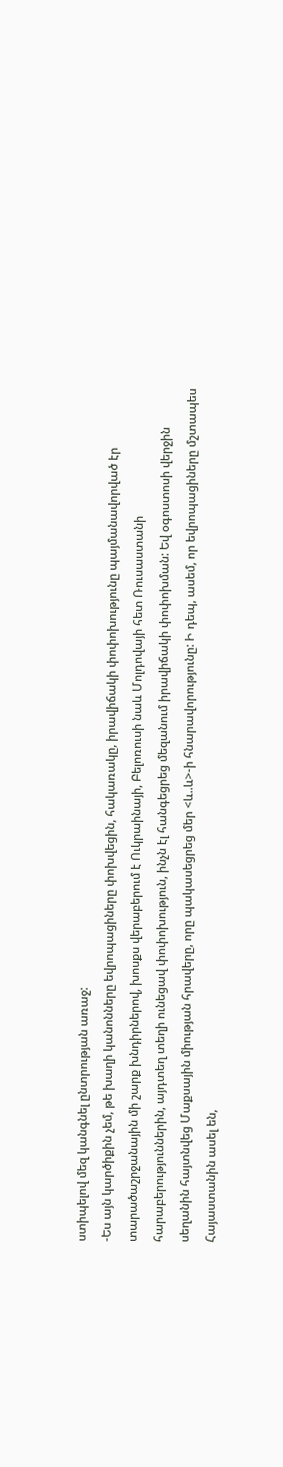ստիպելով մեզ կանգնել ընտրության առաջ:
-Ես այն կարծիքին չեմ, թե խաղի կանոնները եվրոպացիները փոխվեցին, հակառակը, իրավիճակի փոփոխությունը պայմանավորված էր տարածաշրջանային մի շարք խնդիրներով, խոսքս վերաբերում է Ուկրաինայի, Բելոռուսի նաև Մոլդովայի հետ Ռուսաստանի հարաբերություններին, այդտեղ տեղի ունեցավ փոփոխություն, ինչն էլ հանգեցրեց մեզանում իրավիճակի փոփոխման: Եվ օգոստոսի վերջին սեղանին հայտնվեց Մաքսային միության հրավերը, որը պակասեցրեց մեր <և..և>-ի հնարավորությունը: Ի դեպ, ասեմ, որ եվրոպացիները մշտապես Հայաստանին ասել են,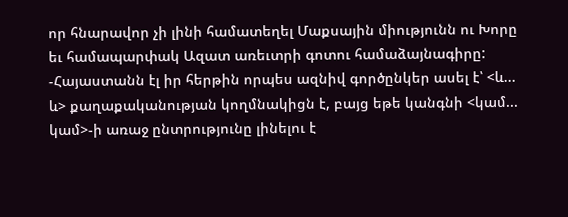որ հնարավոր չի լինի համատեղել Մաքսային միությունն ու Խորը եւ համապարփակ Ազատ առեւտրի գոտու համաձայնագիրը:
-Հայաստանն էլ իր հերթին որպես ազնիվ գործընկեր ասել է՝ <և... և> քաղաքականության կողմնակիցն է, բայց եթե կանգնի <կամ... կամ>-ի առաջ ընտրությունը լինելու է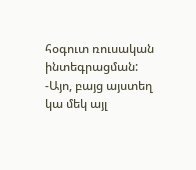հօգուտ ռուսական ինտեգրացման:
-Այո, բայց այստեղ կա մեկ այլ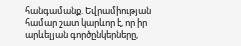հանգամանք. Եվրամիության համար շատ կարևոր է, որ իր արևելյան գործընկերները,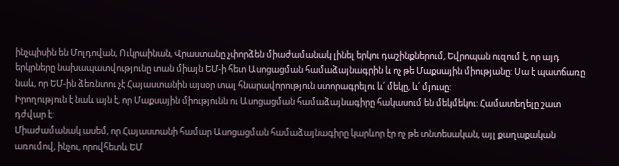ինչպիսին են Մոլդովան, Ուկրաինան, Վրաստանը չփորձեն միաժամանակ լինել երկու դաշինքներում, Եվրոպան ուզում է, որ այդ երկրները նախապատվությունը տան միայն ԵՄ-ի հետ Ասոցացման համաձայնագրին և ոչ թե Մաքսային միությանը: Սա է պատճառը նաև, որ ԵՄ-ին ձեռնտու չէ Հայաստանին այսօր տալ հնարավորություն ստորագրելու և՛ մեկը, և՛ մյուսը:
Իրողություն է նաև այն է, որ Մաքսային միությունն ու Ասոցացման համաձայնագիրը հակասում են մեկմեկու: Համատեղելը շատ դժվար է:
Միաժամանակ ասեմ, որ Հայաստանի համար Ասոցացման համաձայնագիրը կարևոր էր ոչ թե տնտեսական, այլ քաղաքական առումով, ինչու, որովհետև ԵՄ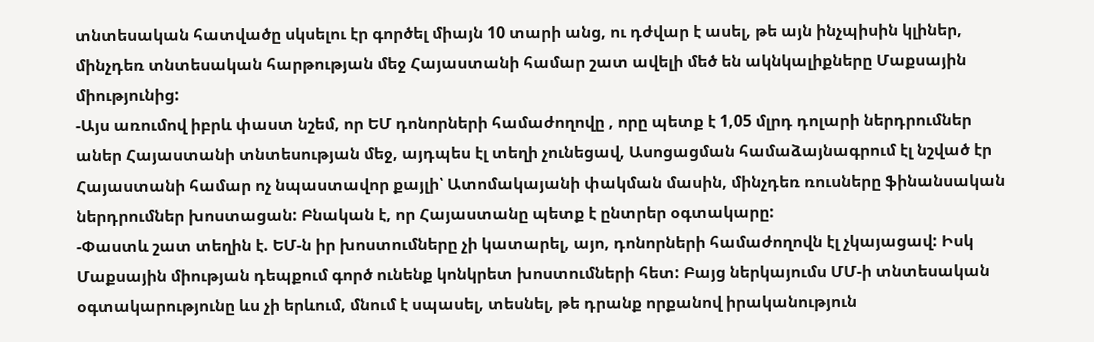տնտեսական հատվածը սկսելու էր գործել միայն 10 տարի անց, ու դժվար է ասել, թե այն ինչպիսին կլիներ, մինչդեռ տնտեսական հարթության մեջ Հայաստանի համար շատ ավելի մեծ են ակնկալիքները Մաքսային միությունից:
-Այս առումով իբրև փաստ նշեմ, որ ԵՄ դոնորների համաժողովը , որը պետք է 1,05 մլրդ դոլարի ներդրումներ աներ Հայաստանի տնտեսության մեջ, այդպես էլ տեղի չունեցավ, Ասոցացման համաձայնագրում էլ նշված էր Հայաստանի համար ոչ նպաստավոր քայլի՝ Ատոմակայանի փակման մասին, մինչդեռ ռուսները ֆինանսական ներդրումներ խոստացան: Բնական է, որ Հայաստանը պետք է ընտրեր օգտակարը:
-Փաստև շատ տեղին է. ԵՄ-ն իր խոստումները չի կատարել, այո, դոնորների համաժողովն էլ չկայացավ: Իսկ Մաքսային միության դեպքում գործ ունենք կոնկրետ խոստումների հետ: Բայց ներկայումս ՄՄ-ի տնտեսական օգտակարությունը ևս չի երևում, մնում է սպասել, տեսնել, թե դրանք որքանով իրականություն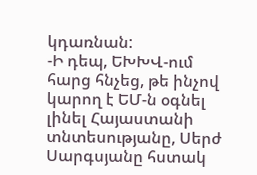կդառնան:
-Ի դեպ, ԵԽԽՎ-ում հարց հնչեց, թե ինչով կարող է ԵՄ-ն օգնել լինել Հայաստանի տնտեսությանը, Սերժ Սարգսյանը հստակ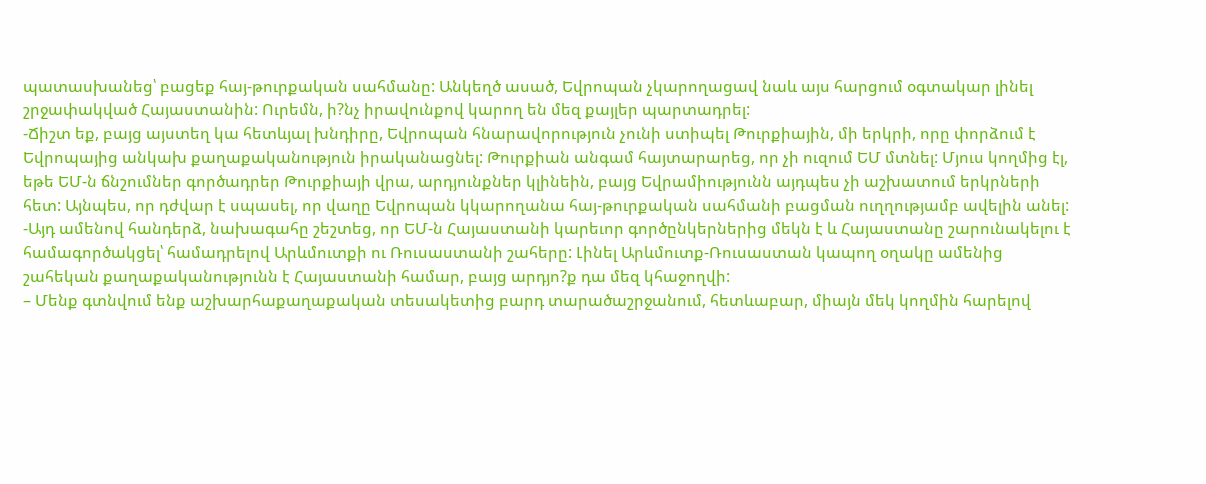պատասխանեց՝ բացեք հայ-թուրքական սահմանը: Անկեղծ ասած, Եվրոպան չկարողացավ նաև այս հարցում օգտակար լինել շրջափակված Հայաստանին: Ուրեմն, ի?նչ իրավունքով կարող են մեզ քայլեր պարտադրել:
-Ճիշտ եք, բայց այստեղ կա հետևյալ խնդիրը, Եվրոպան հնարավորություն չունի ստիպել Թուրքիային, մի երկրի, որը փորձում է Եվրոպայից անկախ քաղաքականություն իրականացնել: Թուրքիան անգամ հայտարարեց, որ չի ուզում ԵՄ մտնել: Մյուս կողմից էլ, եթե ԵՄ-ն ճնշումներ գործադրեր Թուրքիայի վրա, արդյունքներ կլինեին, բայց Եվրամիությունն այդպես չի աշխատում երկրների հետ: Այնպես, որ դժվար է սպասել, որ վաղը Եվրոպան կկարողանա հայ-թուրքական սահմանի բացման ուղղությամբ ավելին անել:
-Այդ ամենով հանդերձ, նախագահը շեշտեց, որ ԵՄ-ն Հայաստանի կարեւոր գործընկերներից մեկն է և Հայաստանը շարունակելու է համագործակցել՝ համադրելով Արևմուտքի ու Ռուսաստանի շահերը: Լինել Արևմուտք-Ռուսաստան կապող օղակը ամենից շահեկան քաղաքականությունն է Հայաստանի համար, բայց արդյո?ք դա մեզ կհաջողվի:
– Մենք գտնվում ենք աշխարհաքաղաքական տեսակետից բարդ տարածաշրջանում, հետևաբար, միայն մեկ կողմին հարելով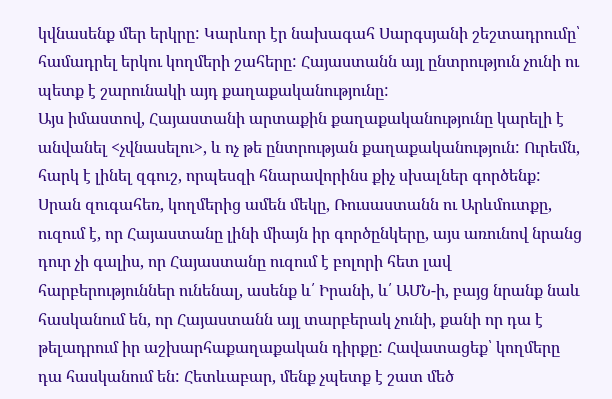կվնասենք մեր երկրը: Կարևոր էր նախագահ Սարգսյանի շեշտադրումը՝ համադրել երկու կողմերի շահերը: Հայաստանն այլ ընտրություն չունի ու պետք է շարունակի այդ քաղաքականությունը:
Այս իմաստով, Հայաստանի արտաքին քաղաքականությունը կարելի է անվանել <չվնասելու>, և ոչ թե ընտրության քաղաքականություն: Ուրեմն, հարկ է լինել զգուշ, որպեսզի հնարավորինս քիչ սխալներ գործենք: Սրան զուգահեռ, կողմերից ամեն մեկը, Ռուսաստանն ու Արևմուտքը, ուզում է, որ Հայաստանը լինի միայն իր գործընկերը, այս առունով նրանց դուր չի գալիս, որ Հայաստանը ուզում է բոլորի հետ լավ հարբերություններ ունենալ, ասենք և՛ Իրանի, և՛ ԱՄՆ-ի, բայց նրանք նաև հասկանում են, որ Հայաստանն այլ տարբերակ չունի, քանի որ դա է թելադրում իր աշխարհաքաղաքական դիրքը: Հավատացեք՝ կողմերը դա հասկանում են: Հետևաբար, մենք չպետք է շատ մեծ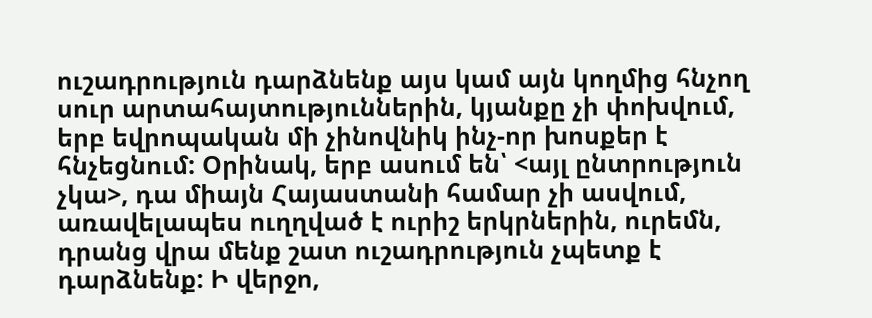ուշադրություն դարձնենք այս կամ այն կողմից հնչող սուր արտահայտություններին, կյանքը չի փոխվում, երբ եվրոպական մի չինովնիկ ինչ-որ խոսքեր է հնչեցնում: Օրինակ, երբ ասում են՝ <այլ ընտրություն չկա>, դա միայն Հայաստանի համար չի ասվում, առավելապես ուղղված է ուրիշ երկրներին, ուրեմն, դրանց վրա մենք շատ ուշադրություն չպետք է դարձնենք: Ի վերջո,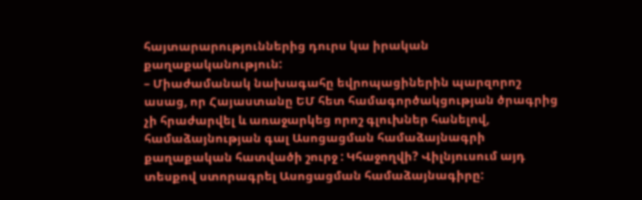հայտարարություններից դուրս կա իրական քաղաքականություն:
– Միաժամանակ նախագահը եվրոպացիներին պարզորոշ ասաց, որ Հայաստանը ԵՄ հետ համագործակցության ծրագրից չի հրաժարվել և առաջարկեց որոշ գլուխներ հանելով, համաձայնության գալ Ասոցացման համաձայնագրի քաղաքական հատվածի շուրջ : Կհաջողվի? Վիլնյուսում այդ տեսքով ստորագրել Ասոցացման համաձայնագիրը: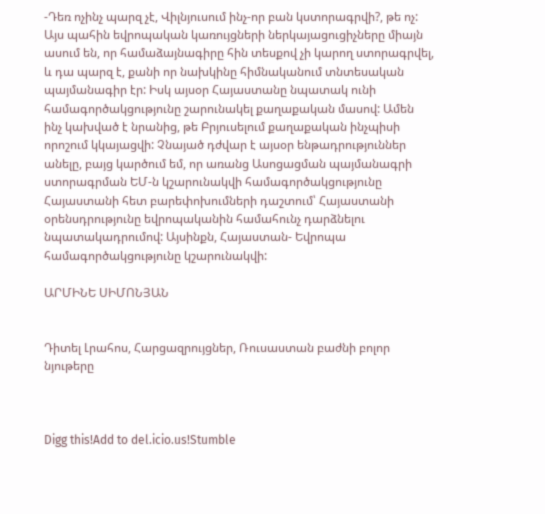-Դեռ ոչինչ պարզ չէ, Վիլնյուսում ինչ-որ բան կստորագրվի?, թե ոչ: Այս պահին եվրոպական կառույցների ներկայացուցիչները միայն ասում են, որ համաձայնագիրը հին տեսքով չի կարող ստորագրվել, և դա պարզ է, քանի որ նախկինը հիմնականում տնտեսական պայմանագիր էր: Իսկ այսօր Հայաստանը նպատակ ունի համագործակցությունը շարունակել քաղաքական մասով: Ամեն ինչ կախված է նրանից, թե Բրյուսելում քաղաքական ինչպիսի որոշում կկայացվի: Չնայած դժվար է այսօր ենթադրություններ անելը, բայց կարծում եմ, որ առանց Ասոցացման պայմանագրի ստորագրման ԵՄ-ն կշարունակվի համագործակցությունը Հայաստանի հետ բարեփոխումների դաշտում՝ Հայաստանի օրենսդրությունը եվրոպականին համահունչ դարձնելու նպատակադրումով: Այսինքն, Հայաստան- Եվրոպա համագործակցությունը կշարունակվի:

ԱՐՄԻՆԵ ՍԻՄՈՆՅԱՆ


Դիտել Լրահոս, Հարցազրույցներ, Ռուսաստան բաժնի բոլոր նյութերը



Digg this!Add to del.icio.us!Stumble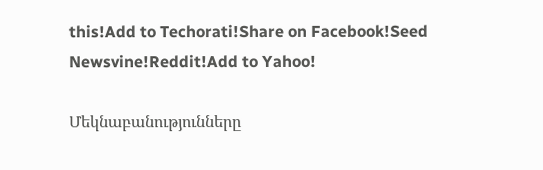this!Add to Techorati!Share on Facebook!Seed Newsvine!Reddit!Add to Yahoo!

Մեկնաբանությունները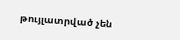թույլատրված չեն